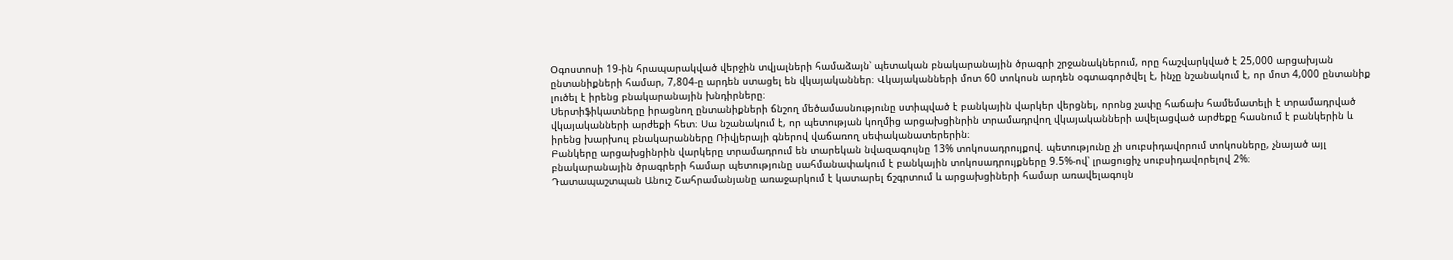Օգոստոսի 19-ին հրապարակված վերջին տվյալների համաձայն՝ պետական բնակարանային ծրագրի շրջանակներում, որը հաշվարկված է 25,000 արցախյան ընտանիքների համար, 7,804-ը արդեն ստացել են վկայականներ։ Վկայականների մոտ 60 տոկոսն արդեն օգտագործվել է, ինչը նշանակում է, որ մոտ 4,000 ընտանիք լուծել է իրենց բնակարանային խնդիրները։
Սերտիֆիկատները իրացնող ընտանիքների ճնշող մեծամասնությունը ստիպված է բանկային վարկեր վերցնել, որոնց չափը հաճախ համեմատելի է տրամադրված վկայականների արժեքի հետ։ Սա նշանակում է, որ պետության կողմից արցախցինրին տրամադրվող վկայականների ավելացված արժեքը հասնում է բանկերին և իրենց խարխուլ բնակարանները Ռիվյերայի գներով վաճառող սեփականատերերին։
Բանկերը արցախցինրին վարկերը տրամադրում են տարեկան նվազագույնը 13% տոկոսադրույքով. պետությունը չի սուբսիդավորում տոկոսները, չնայած այլ բնակարանային ծրագրերի համար պետությունը սահմանափակում է բանկային տոկոսադրույքները 9.5%-ով՝ լրացուցիչ սուբսիդավորելով 2%։
Դատապաշտպան Անուշ Շահրամանյանը առաջարկում է կատարել ճշգրտում և արցախցիների համար առավելագույն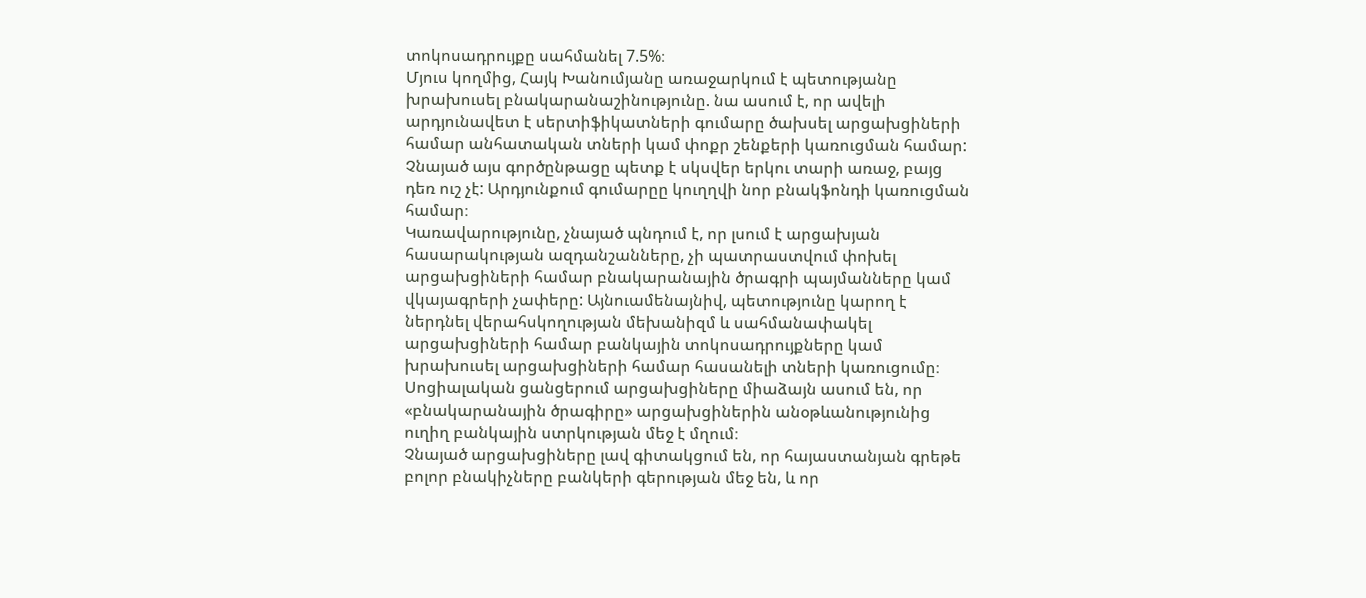տոկոսադրույքը սահմանել 7.5%։
Մյուս կողմից, Հայկ Խանումյանը առաջարկում է պետությանը խրախուսել բնակարանաշինությունը. նա ասում է, որ ավելի արդյունավետ է սերտիֆիկատների գումարը ծախսել արցախցիների համար անհատական տների կամ փոքր շենքերի կառուցման համար: Չնայած այս գործընթացը պետք է սկսվեր երկու տարի առաջ, բայց դեռ ուշ չէ: Արդյունքում գումարըը կուղղվի նոր բնակֆոնդի կառուցման համար։
Կառավարությունը, չնայած պնդում է, որ լսում է արցախյան հասարակության ազդանշանները, չի պատրաստվում փոխել արցախցիների համար բնակարանային ծրագրի պայմանները կամ վկայագրերի չափերը: Այնուամենայնիվ, պետությունը կարող է ներդնել վերահսկողության մեխանիզմ և սահմանափակել արցախցիների համար բանկային տոկոսադրույքները կամ խրախուսել արցախցիների համար հասանելի տների կառուցումը։
Սոցիալական ցանցերում արցախցիները միաձայն ասում են, որ «բնակարանային ծրագիրը» արցախցիներին անօթևանությունից ուղիղ բանկային ստրկության մեջ է մղում։
Չնայած արցախցիները լավ գիտակցում են, որ հայաստանյան գրեթե բոլոր բնակիչները բանկերի գերության մեջ են, և որ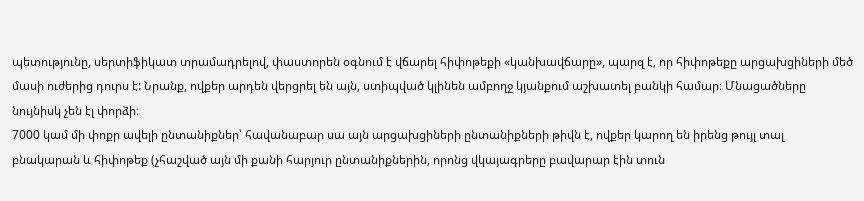պետությունը, սերտիֆիկատ տրամադրելով, փաստորեն օգնում է վճարել հիփոթեքի «կանխավճարը», պարզ է, որ հիփոթեքը արցախցիների մեծ մասի ուժերից դուրս է: Նրանք, ովքեր արդեն վերցրել են այն, ստիպված կլինեն ամբողջ կյանքում աշխատել բանկի համար։ Մնացածները նույնիսկ չեն էլ փորձի։
7000 կամ մի փոքր ավելի ընտանիքներ՝ հավանաբար սա այն արցախցիների ընտանիքների թիվն է, ովքեր կարող են իրենց թույլ տալ բնակարան և հիփոթեք (չհաշված այն մի քանի հարյուր ընտանիքներին, որոնց վկայագրերը բավարար էին տուն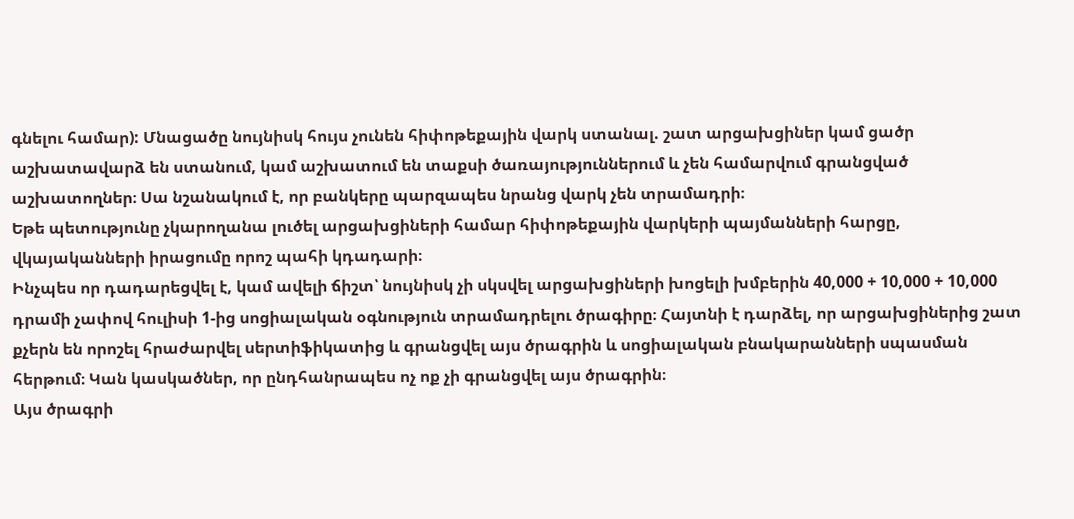գնելու համար): Մնացածը նույնիսկ հույս չունեն հիփոթեքային վարկ ստանալ. շատ արցախցիներ կամ ցածր աշխատավարձ են ստանում, կամ աշխատում են տաքսի ծառայություններում և չեն համարվում գրանցված աշխատողներ։ Սա նշանակում է, որ բանկերը պարզապես նրանց վարկ չեն տրամադրի։
Եթե պետությունը չկարողանա լուծել արցախցիների համար հիփոթեքային վարկերի պայմանների հարցը, վկայականների իրացումը որոշ պահի կդադարի։
Ինչպես որ դադարեցվել է, կամ ավելի ճիշտ՝ նույնիսկ չի սկսվել արցախցիների խոցելի խմբերին 40,000 + 10,000 + 10,000 դրամի չափով հուլիսի 1-ից սոցիալական օգնություն տրամադրելու ծրագիրը։ Հայտնի է դարձել, որ արցախցիներից շատ քչերն են որոշել հրաժարվել սերտիֆիկատից և գրանցվել այս ծրագրին և սոցիալական բնակարանների սպասման հերթում։ Կան կասկածներ, որ ընդհանրապես ոչ ոք չի գրանցվել այս ծրագրին։
Այս ծրագրի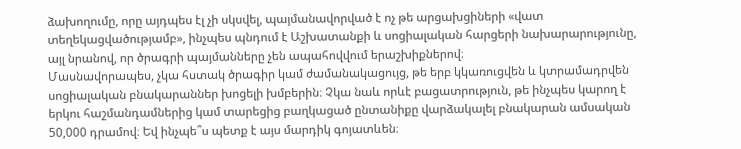ձախողումը, որը այդպես էլ չի սկսվել, պայմանավորված է ոչ թե արցախցիների «վատ տեղեկացվածությամբ», ինչպես պնդում է Աշխատանքի և սոցիալական հարցերի նախարարությունը, այլ նրանով, որ ծրագրի պայմանները չեն ապահովվում երաշխիքներով։
Մասնավորապես, չկա հստակ ծրագիր կամ ժամանակացույց, թե երբ կկառուցվեն և կտրամադրվեն սոցիալական բնակարաններ խոցելի խմբերին։ Չկա նաև որևէ բացատրություն, թե ինչպես կարող է երկու հաշմանդամներից կամ տարեցից բաղկացած ընտանիքը վարձակալել բնակարան ամսական 50,000 դրամով։ Եվ ինչպե՞ս պետք է այս մարդիկ գոյատևեն։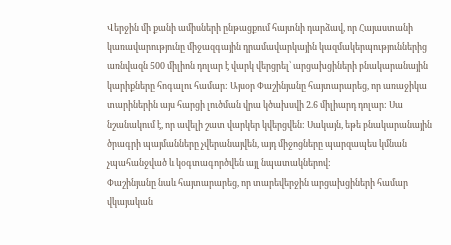Վերջին մի քանի ամիսների ընթացքում հայտնի դարձավ, որ Հայաստանի կառավարությունը միջազգային դրամավարկային կազմակերպություններից առնվազն 500 միլիոն դոլար է վարկ վերցրել՝ արցախցիների բնակարանային կարիքները հոգալու համար: Այսօր Փաշինյանը հայտարարեց, որ առաջիկա տարիներին այս հարցի լուծման վրա կծախսվի 2.6 միլիարդ դոլար: Սա նշանակում է, որ ավելի շատ վարկեր կվերցվեն: Սակայն, եթե բնակարանային ծրագրի պայմանները չվերանայվեն, այդ միջոցները պարզապես կմնան չպահանջված և կօգտագործվեն այլ նպատակներով:
Փաշինյանը նաև հայտարարեց, որ տարեվերջին արցախցիների համար վկայական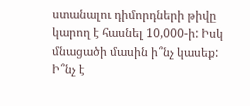ստանալու դիմորդների թիվը կարող է հասնել 10,000-ի: Իսկ մնացածի մասին ի՞նչ կասեք: Ի՞նչ է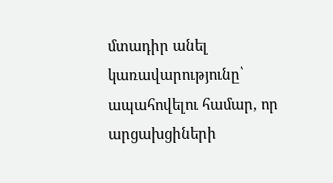մտադիր անել կառավարությունը՝ ապահովելու համար, որ արցախցիների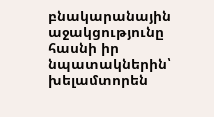բնակարանային աջակցությունը հասնի իր նպատակներին՝ խելամտորեն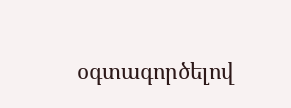օգտագործելով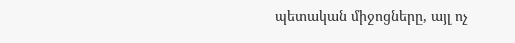պետական միջոցները, այլ ոչ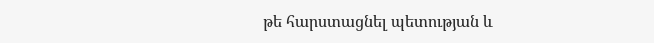թե հարստացնել պետության և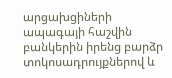արցախցիների ապագայի հաշվին բանկերին իրենց բարձր տոկոսադրույքներով և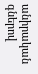անիրական գներով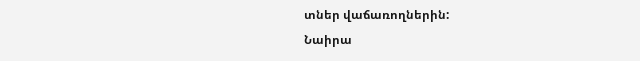տներ վաճառողներին:
Նաիրա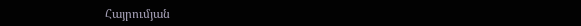Հայրումյան